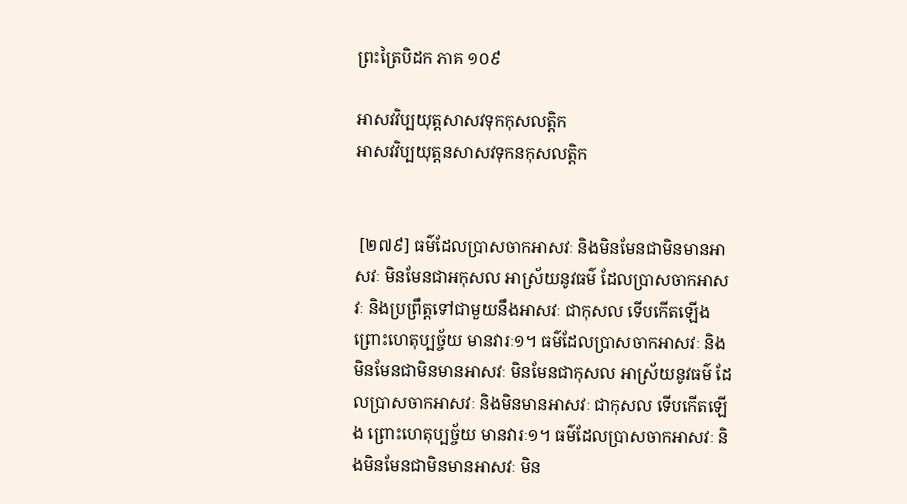ព្រះត្រៃបិដក ភាគ ១០៩

អាសវវិប្បយុត្តសាសវទុកកុសលត្តិក
អាសវវិប្បយុត្តនសាសវទុកនកុសលត្តិក


 [២៧៩] ធម៌ដែលប្រាសចាកអាសវៈ និងមិនមែនជាមិនមានអាសវៈ មិនមែនជាអកុសល អាស្រ័យនូវធម៌ ដែលប្រាសចាកអាសវៈ និងប្រព្រឹត្តទៅជាមួយនឹងអាសវៈ ជាកុសល ទើបកើតឡើង ព្រោះហេតុប្បច្ច័យ មានវារៈ១។ ធម៌ដែលប្រាសចាកអាសវៈ និងមិនមែនជាមិនមានអាសវៈ មិនមែនជាកុសល អាស្រ័យនូវធម៌ ដែលប្រាសចាកអាសវៈ និងមិនមានអាសវៈ ជាកុសល ទើបកើតឡើង ព្រោះហេតុប្បច្ច័យ មានវារៈ១។ ធម៌ដែលប្រាសចាកអាសវៈ និងមិនមែនជាមិនមានអាសវៈ មិន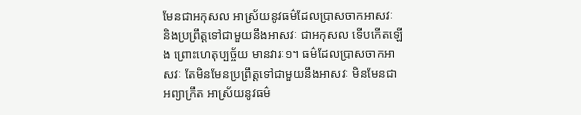មែនជាអកុសល អាស្រ័យនូវធម៌ដែលប្រាសចាកអាសវៈ និងប្រព្រឹត្តទៅជាមួយនឹងអាសវៈ ជាអកុសល ទើបកើតឡើង ព្រោះហេតុប្បច្ច័យ មានវារៈ១។ ធម៌ដែលប្រាសចាកអាសវៈ តែមិនមែនប្រព្រឹត្តទៅជាមួយនឹងអាសវៈ មិនមែនជាអព្យាក្រឹត អាស្រ័យនូវធម៌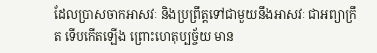ដែលប្រាសចាកអាសវៈ និងប្រព្រឹត្តទៅជាមួយនឹងអាសវៈ ជាអព្យាក្រឹត ទើបកើតឡើង ព្រោះហេតុប្បច្ច័យ មាន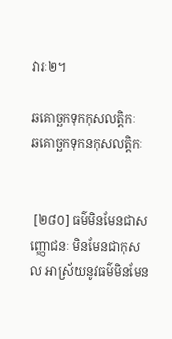វារៈ២។

ឆគោច្ឆកទុកកុសលត្តិកៈ
ឆគោច្ឆកទុកនកុសលត្តិកៈ


 [២៨០] ធម៌មិនមែនជាសញ្ញោជនៈ មិនមែនជាកុសល អាស្រ័យនូវធម៌មិនមែន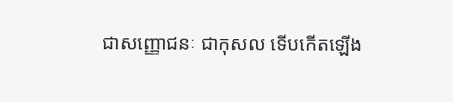ជាសញ្ញោជនៈ ជាកុសល ទើបកើតឡើង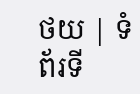ថយ | ទំព័រទី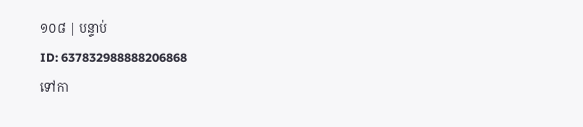១០៨ | បន្ទាប់
ID: 637832988888206868
ទៅកា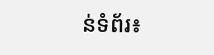ន់ទំព័រ៖